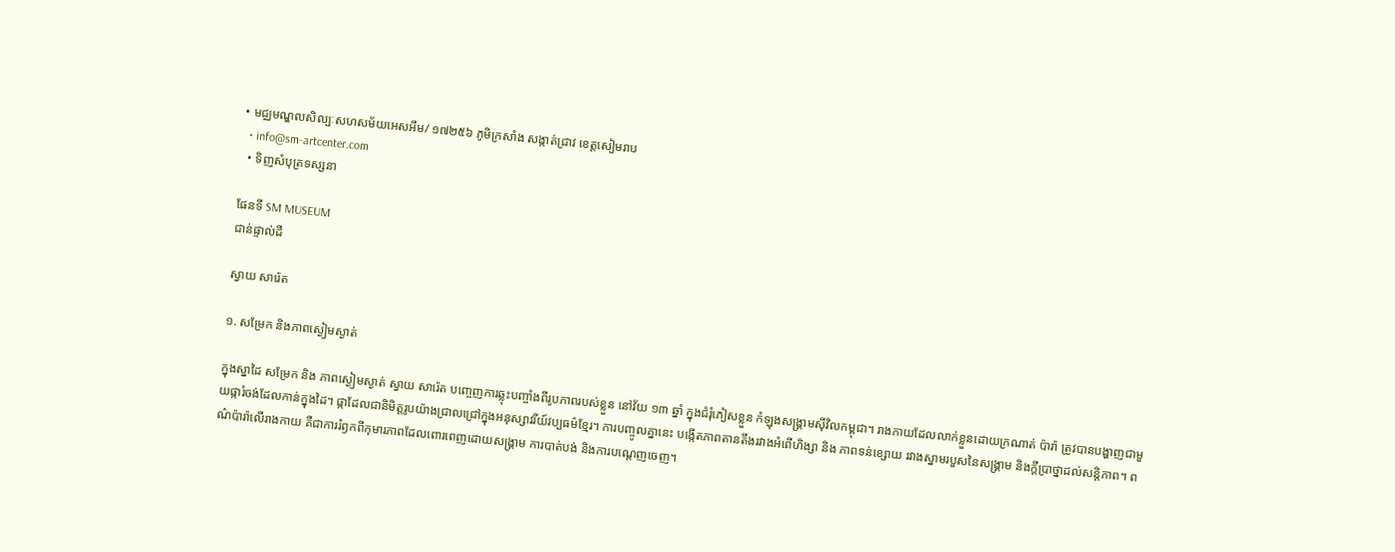• មជ្ឈមណ្ឌលសិល្បៈសហសម័យអេសអឹម/ ១៧២៥៦ ភូមិក្រសាំង សង្កាត់ជ្រាវ ខេត្តសៀមរាប
  • info@sm-artcenter.com
  • ទិញសំបុត្រទស្សនា

ផែនទី SM MUSEUM
ជាន់ផ្ទាល់ដី

ស្វាយ សារ៉េត

១. សម្រែក និងភាពស្ងៀមស្ងាត់

ក្នុងស្នាដៃ សម្រែក និង ភាពស្ងៀមស្ងាត់ ស្វាយ សារ៉េត បញ្ចេញការឆ្លុះបញ្ចាំងពីរូបភាពរបស់ខ្លួន នៅវ័យ ១៣ ឆ្នាំ ក្នុងជំរុំភៀសខ្លួន កំឡុងសង្គ្រាមស៊ីវិលកម្ពុជា។ រាងកាយដែលលាក់ខ្លួនដោយក្រណាត់ ប៉ារ៉ា ត្រូវបានបង្ហាញជាមួយផ្ការំចង់ដែលកាន់ក្នុងដៃ។ ផ្កាដែលជានិមិត្តរូបយ៉ាងជ្រាលជ្រៅក្នុងអនុស្សាវរីយ៍វប្បធម៌ខ្មែរ។ ការបញ្ចូលគ្នានេះ បង្កើតភាពតានតឹងរវាងអំពើហិង្សា និង ភាពទន់ខ្សោយ រវាងស្នាមរបួសនៃសង្គ្រាម និងក្តីប្រាថ្នាដល់សន្តិភាព។ ពណ៌ប៉ារ៉ាលើរាងកាយ គឺជាការរំឭកពីកុមារភាពដែលពោរពេញដោយសង្គ្រាម ការបាត់បង់ និងការបណ្តេញចេញ។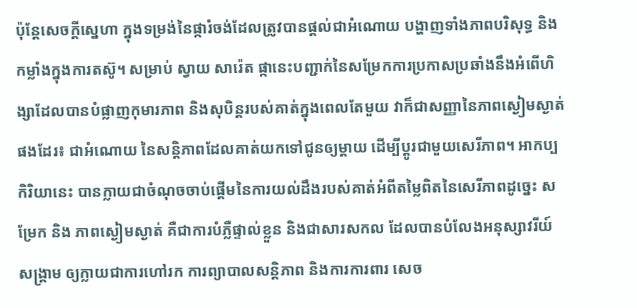ប៉ុន្តែសេចក្ដីស្នេហា ក្នុងទម្រង់នៃផ្ការំចង់ដែលត្រូវបានផ្ដល់ជាអំណោយ បង្ហាញទាំងភាពបរិសុទ្ធ និងកម្លាំងក្នុងការតស៊ូ។ សម្រាប់ ស្វាយ សារ៉េត ផ្កានេះបញ្ជាក់នៃសម្រែកការប្រកាសប្រឆាំងនឹងអំពើហិង្សាដែលបានបំផ្លាញកុមារភាព និងសុបិន្តរបស់គាត់ក្នុងពេលតែមួយ វាក៏ជាសញ្ញានៃភាពស្ងៀមស្ងាត់ ផងដែរ៖ ជាអំណោយ នៃសន្តិភាពដែលគាត់យកទៅជូនឲ្យម្តាយ ដើម្បីប្តូរជាមួយសេរីភាព។ អាកប្បកិរិយានេះ បានក្លាយជាចំណុចចាប់ផ្តើមនៃការយល់ដឹងរបស់គាត់អំពីតម្លៃពិតនៃសេរីភាពដូច្នេះ សម្រែក និង ភាពស្ងៀមស្ងាត់ គឺជាការបំភ្លឺផ្ទាល់ខ្លួន និងជាសារសកល ដែលបានបំលែងអនុស្សាវរីយ៍ សង្គ្រាម ឲ្យក្លាយជាការហៅរក ការព្យាបាលសន្តិភាព និងការការពារ សេច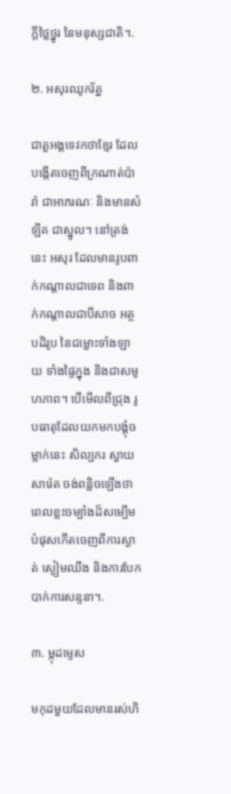ក្ដីថ្លៃថ្នូរ នៃមនុស្សជាតិ។.

២. អសុរឈូករ័ត្ន

ជាតួអង្គទេវកថាខ្មែរ ដែលបង្កើតចេញពីក្រណាត់ប៉ារ៉ា ជាអាភរណៈ និងមានសំឡីគ ជាស្នូល។ នៅត្រង់នេះ អសុរ ដែលមានរូបពាក់កណ្ដាលជាទេព និងពាក់កណ្ដាលជាបីសាច អត្ថបដិរូប នៃជម្លោះទាំងឡាយ ទាំងផ្ទៃក្នុង និងជាសមូហភាព។ បើមើលពីជ្រុង រូបធាតុដែលយកមកបង្គុំចម្លាក់នេះ សិល្បករ ស្វាយ សារ៉េត ចង់ពន្លិចឡើងថា ពេលខ្លះចម្បាំងដ៏សម្បើមបំផុសកើតចេញពីការស្ងាត់ ស្ងៀមឈឹង និងការបែកបាក់ការសន្ទនា។.

៣. ម្កុដម្ទេស

មកុដមួយដែលមានរស់ហិ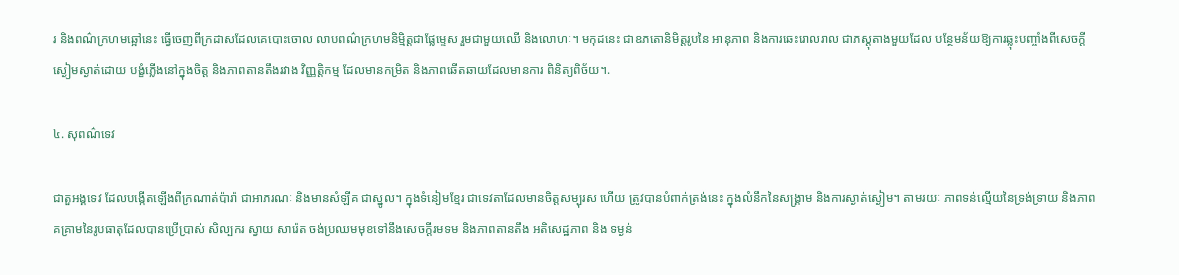រ និងពណ៌ក្រហមឆ្អៅនេះ ធ្វើចេញពីក្រដាសដែលគេបោះចោល លាបពណ៌ក្រហមនិម្មិត្តជាផ្លែម្ទេស រួមជាមួយឈើ និងលោហៈ។ មកុដនេះ ជាឧភតោនិមិត្តរូបនៃ អានុភាព និងការឆេះរោលរាល ជាភស្តុតាងមួយដែល បន្ថែមន័យឱ្យការឆ្លុះបញ្ចាំងពីសេចក្តីស្ងៀមស្ងាត់ដោយ បង្ខំភ្លើងនៅក្នុងចិត្ត និងភាពតានតឹងរវាង វិញ្ញត្តិកម្ម ដែលមានកម្រិត និងភាពឆើតឆាយដែលមានការ ពិនិត្យពិច័យ។.

៤. សុពណ៌ទេវ

ជាតួអង្គទេវ ដែលបង្កើតឡើងពីក្រណាត់ប៉ារ៉ា ជាអាភរណៈ និងមានសំឡីគ ជាស្នូល។ ក្នុងទំនៀមខ្មែរ ជាទេវតាដែលមានចិត្តសម្បុរស ហើយ ត្រូវបានបំពាក់ត្រង់នេះ ក្នុងលំនឹកនៃសង្គ្រាម និងការស្ងាត់ស្ងៀម។ តាមរយៈ ភាពទន់ល្មើយនៃទ្រង់ទ្រាយ និងភាពគគ្រាមនៃរូបធាតុដែលបានប្រើប្រាស់ សិល្បករ ស្វាយ សារ៉េត ចង់ប្រឈមមុខទៅនឹងសេចក្តីរមទម និងភាពតានតឹង អតិសេដ្ឋភាព និង ទម្ងន់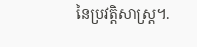នៃប្រវត្តិសាស្រ្ត។.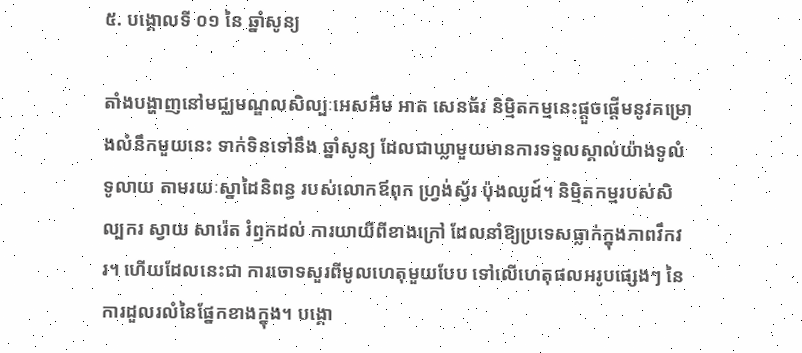៥. បង្គោលទី ០១ នៃ ឆ្នាំសូន្យ

តាំងបង្ហាញនៅមជ្ឈមណ្ឌលសិល្បៈអេសអឹម អាត សេនធ័រ និម្មិតកម្មនេះផ្ដួចផ្ដើមនូវគម្រោងលំនឹកមួយនេះ ទាក់ទិនទៅនឹង ឆ្នាំសូន្យ ដែលជាឃ្លាមួយមានការទទួលស្គាល់យ៉ាងទូលំទូលាយ តាមរយៈស្នាដៃនិពន្ធ របស់លោកឪពុក ហ្វ្រង់ស្វ័រ ប៉ុងឈូដ៍។ និម្មិតកម្មរបស់សិល្បករ ស្វាយ សារ៉េត រំឭកដល់ ការយាយីពីខាងក្រៅ ដែលនាំឱ្យប្រទេសធ្លាក់ក្នុងភាពវឹកវរ។ ហើយដែលនេះជា ការចោទសួរពីមូលហេតុមួយបែប ទៅលើហេតុផលអរូបផ្សេងៗ នៃការដួលរលំនៃផ្នែកខាងក្នុង។ បង្គោ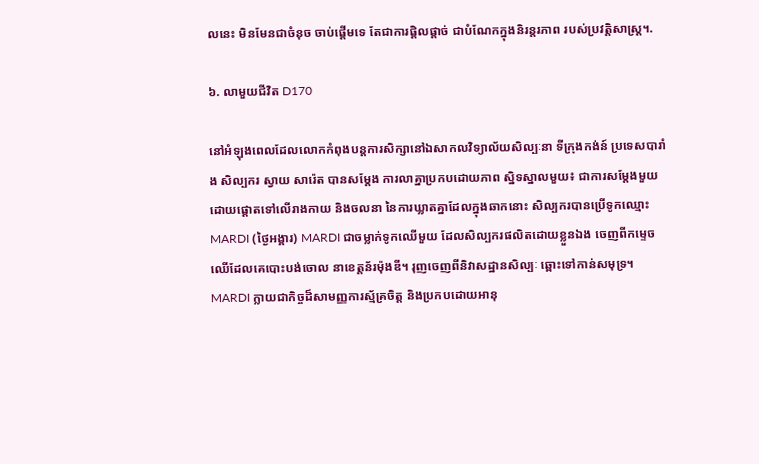លនេះ មិនមែនជាចំនុច ចាប់ផ្ដើមទេ តែជាការផ្ដិលផ្ដាច់ ជាបំណែកក្នុងនិរន្តរភាព របស់ប្រវត្តិសាស្រ្ត។.

៦. លាមួយជីវិត D170

នៅអំឡុងពេលដែលលោកកំពុងបន្តការសិក្សានៅឯសាកលវិទ្យាល័យសិល្បៈនា ទីក្រុងកង់ន៍ ប្រទេសបារាំង សិល្បករ ស្វាយ សារ៉េត បានសម្ដែង ការលាគ្នាប្រកបដោយភាព ស្និទស្នាលមួយ៖ ជាការសម្ដែងមួយ ដោយផ្ដោតទៅលើរាងកាយ និងចលនា នៃការឃ្លាតគ្នាដែលក្នុងឆាកនោះ សិល្បករបានប្រើទូកឈ្មោះ MARDI (ថ្ងៃអង្គារ) MARDI ជាចម្លាក់ទូកឈើមួយ ដែលសិល្បករផលិតដោយខ្លួនឯង ចេញពីកម្ទេចឈើដែលគេបោះបង់ចោល នាខេត្តន័រម៉ុងឌី។ រុញចេញពីនិវាសដ្ឋានសិល្បៈ ឆ្ពោះទៅកាន់សមុទ្រ។ MARDI ក្លាយជាកិច្ចដ៏សាមញ្ញការស្ម័គ្រចិត្ត និងប្រកបដោយអានុ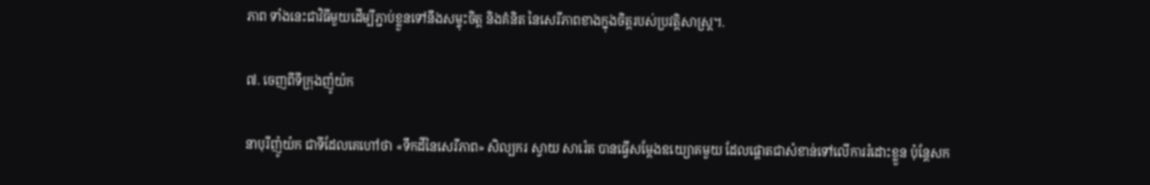ភាព ទាំងនេះជាវិធីមួយដើម្បីភ្ជាប់ខ្លួនទៅនឹងសម្ទុះចិត្ត និងគំនិត នៃសេរីភាពខាងក្នុងចិត្តរបស់ប្រវត្តិសាស្រ្ត។.

៧. ចេញពីទីក្រុងញ៉ូយ៉ក

នាបុរីញ៉ូយ៉ក ជាទីដែលគេហៅថា «ទឹកដីនៃសេរីភាព» សិល្បករ ស្វាយ សារ៉េត បានធ្វើសម្ដែងឧយ្យោគមួយ ដែលផ្ដោតជាសំខាន់ទៅលើការរំដោះខ្លួន ប៉ុន្ដែសក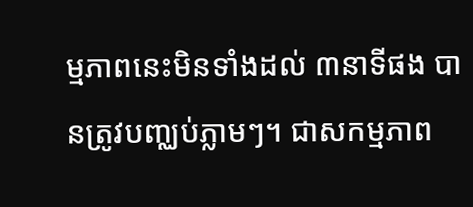ម្មភាពនេះមិនទាំងដល់ ៣នាទីផង បានត្រូវបញ្ឈប់ភ្លាមៗ។ ជាសកម្មភាព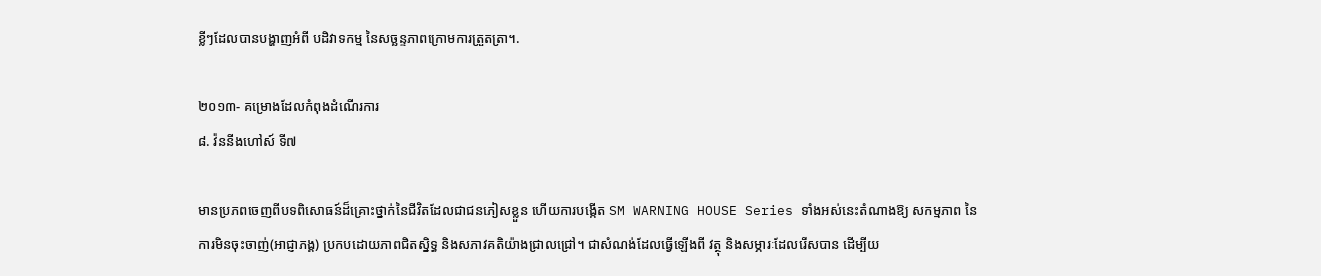ខ្លីៗដែលបានបង្ហាញអំពី បដិវាទកម្ម នៃសច្ឆន្ទភាពក្រោមការត្រួតត្រា។.

២០១៣- គម្រោងដែលកំពុងដំណើរការ
៨. វ៉ននីងហៅស៍ ទី៧

មានប្រភពចេញពីបទពិសោធន៍ដ៏គ្រោះថ្នាក់នៃជីវិតដែលជាជនភៀសខ្លួន ហើយការបង្កើត SM WARNING HOUSE Series ទាំងអស់នេះតំណាងឱ្យ សកម្មភាព នៃការមិនចុះចាញ់(អាជ្ញាភង្គ) ប្រកបដោយភាពជិតស្និទ្ធ និងសភាវគតិយ៉ាងជ្រាលជ្រៅ។ ជាសំណង់ដែលធ្វើឡើងពី វត្ថុ និងសម្ភារៈដែលរើសបាន ដើម្បីយ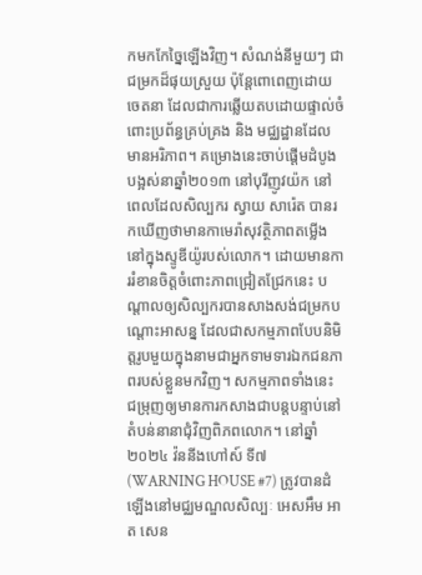កមកកែច្នៃឡើងវិញ។ សំណង់នីមួយៗ ជាជម្រកដ៏ផុយស្រួយ ប៉ុន្តែពោពេញដោយចេតនា ដែលជាការឆ្លើយតបដោយផ្ទាល់ចំពោះប្រព័ន្ធគ្រប់គ្រង និង មជ្ឈដ្ឋានដែលមានអរិភាព។ គម្រោងនេះចាប់ផ្ដើមដំបូងបង្អស់នាឆ្នាំ២០១៣ នៅបុរីញូវយ៉ក នៅពេលដែលសិល្បករ ស្វាយ សារ៉េត បានរកឃើញថាមានកាមេរ៉ាសុវត្ថិភាពតម្លើងនៅក្នុងស្ទូឌីយ៉ូរបស់លោក។ ដោយមានការរំខានចិត្តចំពោះភាពជ្រៀតជ្រែកនេះ បណ្តាលឲ្យសិល្បករបានសាងសង់ជម្រកបណ្តោះអាសន្ន ដែលជាសកម្មភាពបែបនិមិត្តរូបមួយក្នុងនាមជាអ្នកទាមទារឯកជនភាពរបស់ខ្លួនមកវិញ។ សកម្មភាពទាំងនេះ ជម្រុញឲ្យមានការកសាងជាបន្តបន្ទាប់នៅតំបន់នានាជុំវិញពិភពលោក។ នៅឆ្នាំ២០២៤ វ៉ននីងហៅស៍ ទី៧ (WARNING HOUSE #7) ត្រូវបានដំឡើងនៅមជ្ឈមណ្ឌលសិល្បៈ អេសអឹម អាត សេន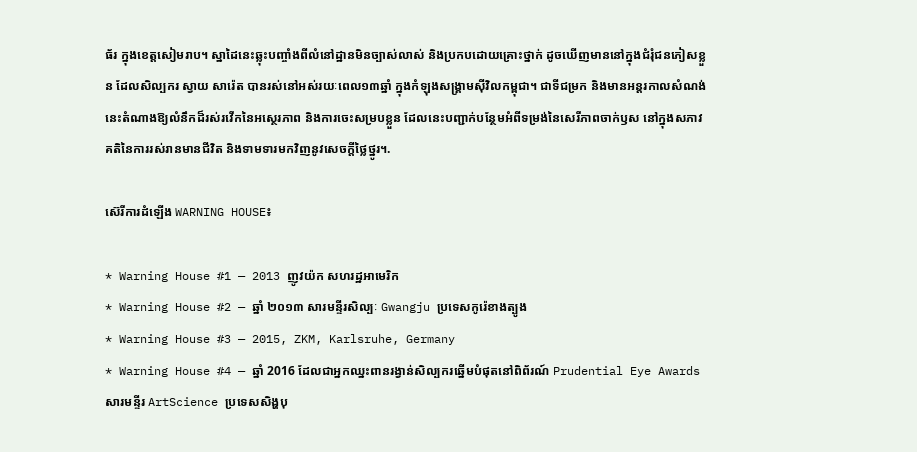ធ័រ ក្នុងខេត្តសៀមរាប។ ស្នាដៃនេះឆ្លុះបញ្ចាំងពីលំនៅដ្ឋានមិនច្បាស់លាស់ និងប្រកបដោយគ្រោះថ្នាក់ ដូចឃើញមាននៅក្នុងជំរុំជនភៀសខ្លួន ដែលសិល្បករ ស្វាយ សារ៉េត បានរស់នៅអស់រយៈពេល១៣ឆ្នាំ ក្នុងកំឡុងសង្គ្រាមស៊ីវិលកម្ពុជា។ ជាទីជម្រក និងមានអន្តរកាលសំណង់នេះតំណាងឱ្យលំនឹកដ៏រស់រវើកនៃអស្ថេរភាព និងការចេះសម្របខ្លួន ដែលនេះបញ្ជាក់បន្ថែមអំពីទម្រង់នៃសេរីភាពចាក់ឫស នៅក្នុងសភាវគតិនៃការរស់រានមានជីវិត និងទាមទារមកវិញនូវសេចក្តីថ្លៃថ្នូរ។.

ស៊េរីការដំឡើង WARNING HOUSE៖

* Warning House #1 — 2013 ញូវយ៉ក សហរដ្ឋអាមេរិក
* Warning House #2 — ឆ្នាំ ២០១៣ សារមន្ទីរសិល្បៈ Gwangju ប្រទេសកូរ៉េខាងត្បូង
* Warning House #3 — 2015, ZKM, Karlsruhe, Germany
* Warning House #4 — ឆ្នាំ 2016 ដែលជាអ្នកឈ្នះពានរង្វាន់សិល្បករឆ្នើមបំផុតនៅពិព័រណ៍ Prudential Eye Awards សារមន្ទីរ ArtScience ប្រទេសសិង្ហបុ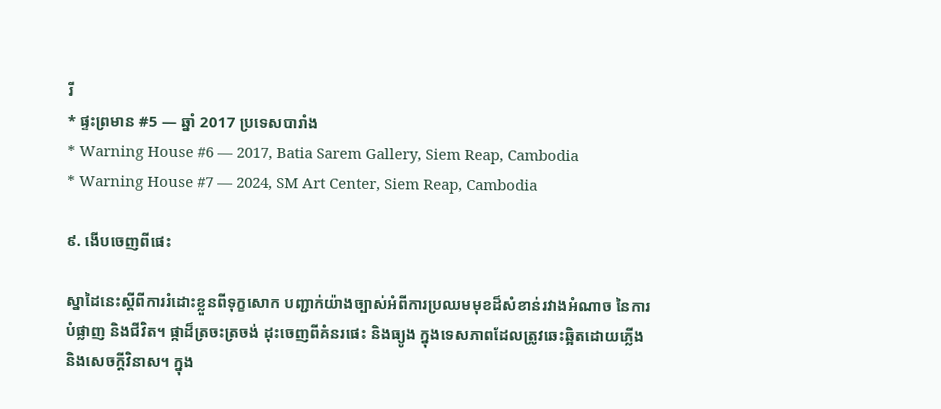រី
* ផ្ទះព្រមាន #5 — ឆ្នាំ 2017 ប្រទេសបារាំង
* Warning House #6 — 2017, Batia Sarem Gallery, Siem Reap, Cambodia
* Warning House #7 — 2024, SM Art Center, Siem Reap, Cambodia

៩. ងើបចេញពីផេះ

ស្នាដៃនេះស្តីពីការរំដោះខ្លួនពីទុក្ខសោក បញ្ជាក់យ៉ាងច្បាស់អំពីការប្រឈមមុខដ៏សំខាន់រវាងអំណាច នៃការបំផ្លាញ និងជីវិត។ ផ្កាដ៏ត្រចះត្រចង់ ដុះចេញពីគំនរផេះ និងធ្យូង ក្នុងទេសភាពដែលត្រូវឆេះឆ្អិតដោយភ្លើង និងសេចក្ដីវិនាស។ ក្នុង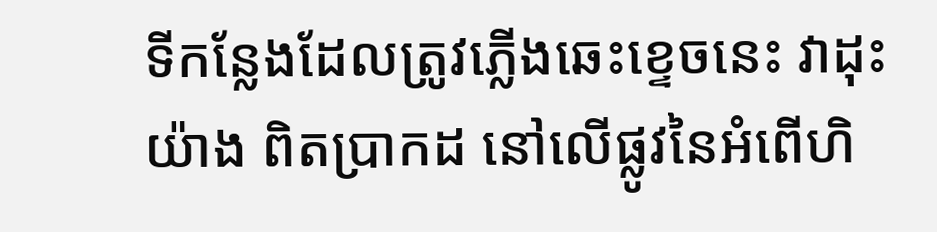ទីកន្លែងដែលត្រូវភ្លើងឆេះខ្ទេចនេះ វាដុះយ៉ាង ពិតប្រាកដ នៅលើផ្លូវនៃអំពើហិ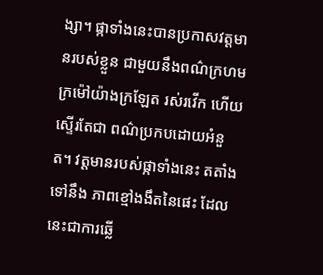ង្សា។ ផ្កាទាំងនេះបានប្រកាសវត្តមានរបស់ខ្លួន ជាមួយនឹងពណ៌ក្រហមក្រម៉ៅយ៉ាងក្រឡែត រស់រវើក ហើយស្ទើរតែជា ពណ៌ប្រកបដោយអំនួត។ វត្តមានរបស់ផ្កាទាំងនេះ តតាំងទៅនឹង ភាពខ្មៅងងឹតនៃផេះ ដែលនេះជាការឆ្លើ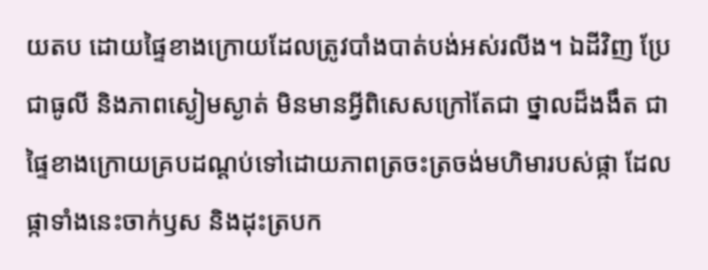យតប ដោយផ្ទៃខាងក្រោយដែលត្រូវបាំងបាត់បង់អស់រលីង។ ឯដីវិញ ប្រែជាធូលី និងភាពស្ងៀមស្ងាត់ មិនមានអ្វីពិសេសក្រៅតែជា ថ្នាលដ៏ងងឹត ជាផ្ទៃខាងក្រោយគ្របដណ្តប់ទៅដោយភាពត្រចះត្រចង់មហិមារបស់ផ្កា ដែលផ្កាទាំងនេះចាក់ឫស និងដុះត្របក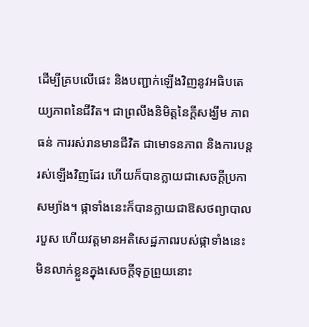ដើម្បីគ្របលើផេះ និងបញ្ជាក់ឡើងវិញនូវអធិបតេយ្យភាពនៃជីវិត។ ជាព្រលឹងនិមិត្តនៃក្តីសង្ឃឹម ភាពធន់ ការរស់រានមានជីវិត ជាមោទនភាព និងការបន្តរស់ឡើងវិញដែរ ហើយក៏បានក្លាយជាសេចក្ដីប្រកាសម្យ៉ាង។ ផ្កាទាំងនេះក៏បានក្លាយជាឱសថព្យាបាលរបួស ហើយវត្តមានអតិសេដ្ឋភាពរបស់ផ្កាទាំងនេះ មិនលាក់ខ្លួនក្នុងសេចក្តីទុក្ខព្រួយនោះ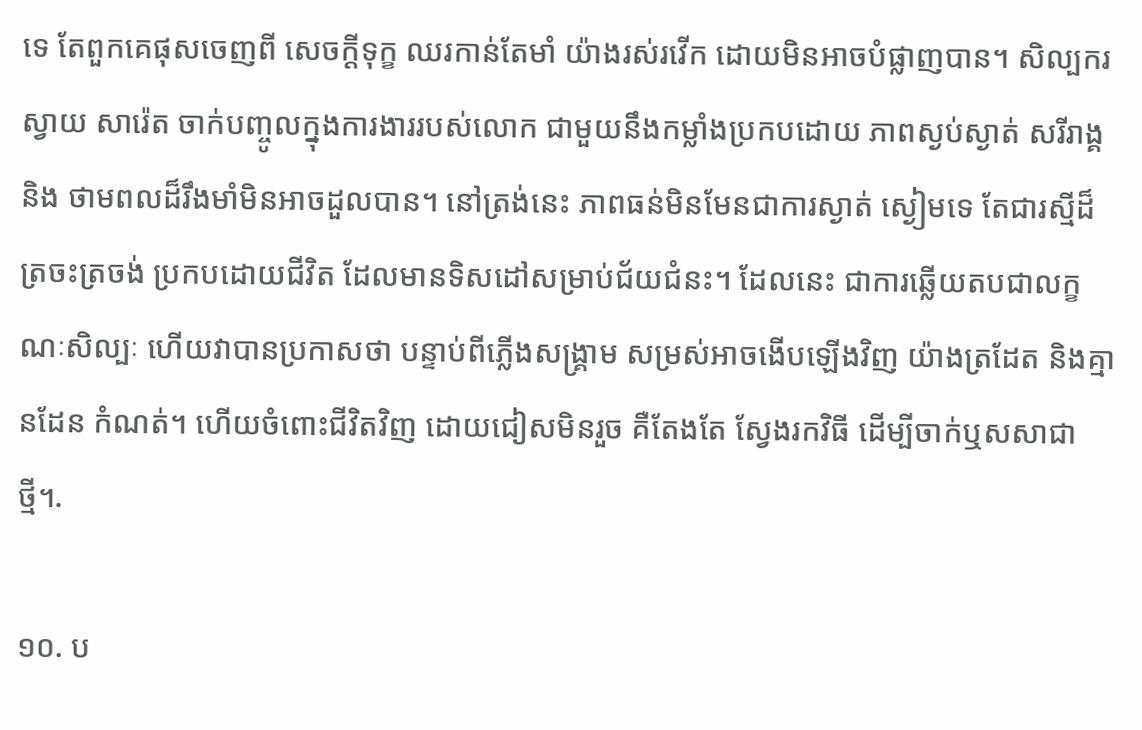ទេ តែពួកគេផុសចេញពី សេចក្ដីទុក្ខ ឈរកាន់តែមាំ យ៉ាងរស់រវើក ដោយមិនអាចបំផ្លាញបាន។ សិល្បករ ស្វាយ សារ៉េត ចាក់បញ្ចូលក្នុងការងាររបស់លោក ជាមួយនឹងកម្លាំងប្រកបដោយ ភាពស្ងប់ស្ងាត់ សរីរាង្គ និង ថាមពលដ៏រឹងមាំមិនអាចដួលបាន។ នៅត្រង់នេះ ភាពធន់មិនមែនជាការស្ងាត់ ស្ងៀមទេ តែជារស្មីដ៏ត្រចះត្រចង់ ប្រកបដោយជីវិត ដែលមានទិសដៅសម្រាប់ជ័យជំនះ។ ដែលនេះ ជាការឆ្លើយតបជាលក្ខណៈសិល្បៈ ហើយវាបានប្រកាសថា បន្ទាប់ពីភ្លើងសង្គ្រាម សម្រស់អាចងើបឡើងវិញ យ៉ាងត្រដែត និងគ្មានដែន កំណត់។ ហើយចំពោះជីវិតវិញ ដោយជៀសមិនរួច គឺតែងតែ ស្វែងរកវិធី ដើម្បីចាក់ឬសសាជាថ្មី។.

១០. ប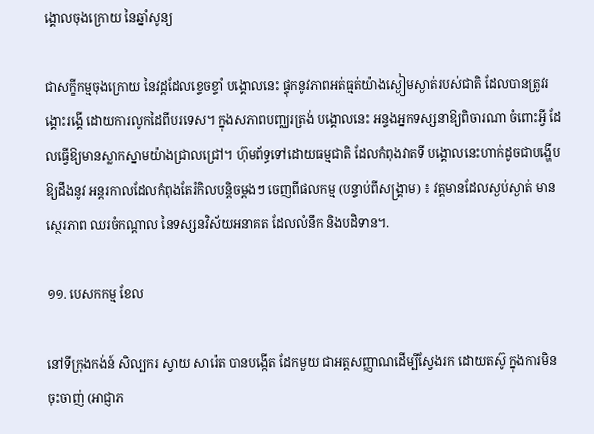ង្គោលចុងក្រោយ នៃឆ្នាំសូន្យ

ជាសក្ខីកម្មចុងក្រោយ នៃវដ្តដែលខ្ទេចខ្ទាំ បង្គោលនេះ ផ្ទុកនូវភាពអត់ធ្មត់យ៉ាងស្ងៀមស្ងាត់របស់ជាតិ ដែលបានត្រូវរង្គោះរង្គើ ដោយការលូកដៃពីបរទេស។ ក្នុងសភាពបញ្ឈរត្រង់ បង្គោលនេះ អន្ទងអ្នកទស្សនាឱ្យពិចារណា ចំពោះអ្វី ដែលធ្វើឱ្យមានស្លាកស្នាមយ៉ាងជ្រាលជ្រៅ។ ហ៊ុមព័ទ្ធទៅដោយធម្មជាតិ ដែលកំពុងវាតទី បង្គោលនេះហាក់ដូចជាបង្ហើបឱ្យដឹងនូវ អន្តរកាលដែលកំពុងតែរំកិលបន្តិចម្ដងៗ ចេញពីផលកម្ម (បន្ទាប់ពីសង្គ្រាម) ៖ វត្តមានដែលស្ងប់ស្ងាត់ មានស្ថេរភាព ឈរចំកណ្ដាល នៃទស្សនវិស័យអនាគត ដែលលំនឹក និងបដិទាន។.

១១. បេសកកម្ម ខែល

នៅទីក្រុងកង់ន៍ សិល្បករ ស្វាយ សារ៉េត បានបង្កើត ដែកមួយ ជាអត្តសញ្ញាណដើម្បីស្វែងរក ដោយតស៊ូ ក្នុងការមិនចុះចាញ់ (អាជ្ញាភ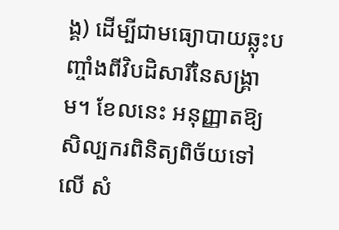ង្គ) ដើម្បីជាមធ្យោបាយឆ្លុះបញ្ចាំងពីវិបដិសារីនៃសង្គ្រាម។ ខែលនេះ អនុញ្ញាតឱ្យសិល្បករពិនិត្យពិច័យទៅលើ សំ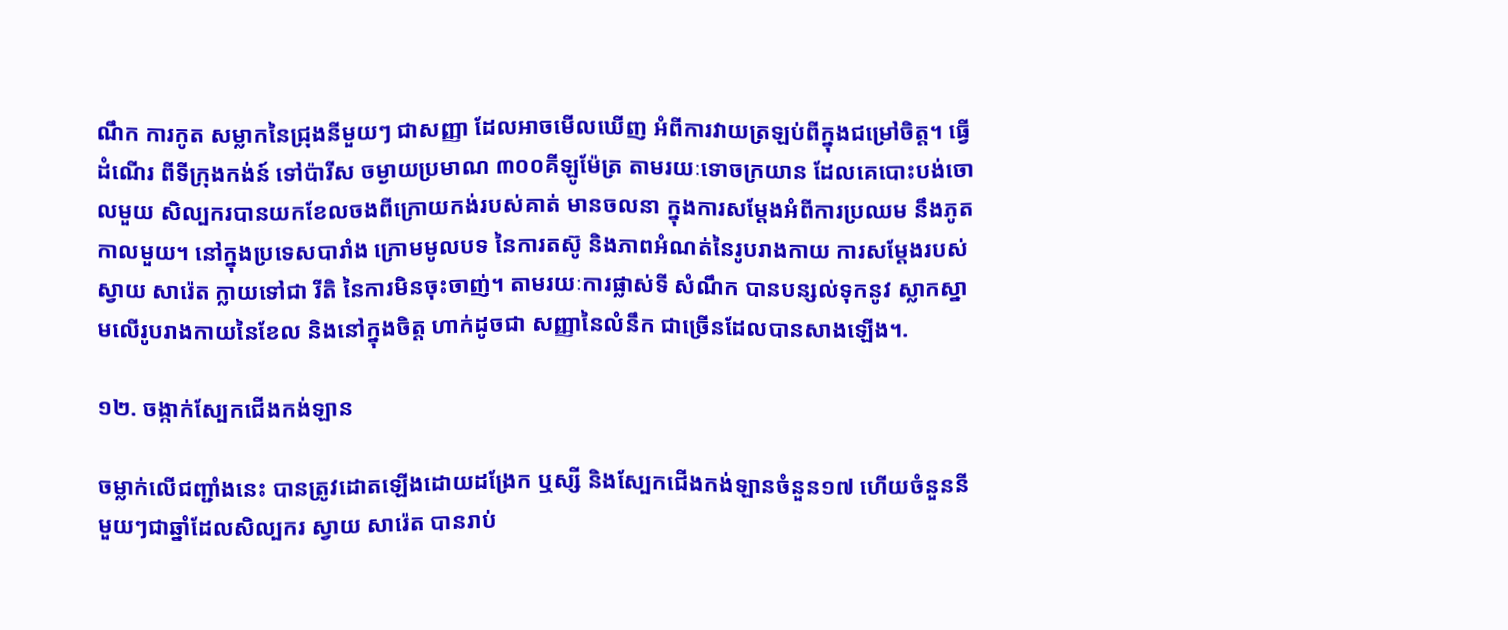ណឹក ការកូត សម្លាកនៃជ្រុងនីមួយៗ ជាសញ្ញា ដែលអាចមើលឃើញ អំពីការវាយត្រឡប់ពីក្នុងជម្រៅចិត្ត។ ធ្វើដំណើរ ពីទីក្រុងកង់ន៍ ទៅប៉ារីស ចម្ងាយប្រមាណ ៣០០គីឡូម៉ែត្រ តាមរយៈទោចក្រយាន ដែលគេបោះបង់ចោលមួយ សិល្បករបានយកខែលចងពីក្រោយកង់របស់គាត់ មានចលនា ក្នុងការសម្ដែងអំពីការប្រឈម នឹងភូតកាលមួយ។ នៅក្នុងប្រទេសបារាំង ក្រោមមូលបទ នៃការតស៊ូ និងភាពអំណត់នៃរូបរាងកាយ ការសម្ដែងរបស់ ស្វាយ សារ៉េត ក្លាយទៅជា រីតិ នៃការមិនចុះចាញ់។ តាមរយៈការផ្លាស់ទី សំណឹក បានបន្សល់ទុកនូវ ស្លាកស្នាមលើរូបរាងកាយនៃខែល និងនៅក្នុងចិត្ត ហាក់ដូចជា សញ្ញានៃលំនឹក ជាច្រើនដែលបានសាងឡើង។.

១២. ចង្កាក់ស្បែកជើងកង់ឡាន

ចម្លាក់លើជញ្ជាំងនេះ បានត្រូវដោតឡើងដោយដង្រែក ឬស្សី និងស្បែកជើងកង់ឡានចំនួន១៧ ហើយចំនួននីមួយៗជាឆ្នាំដែលសិល្បករ ស្វាយ សារ៉េត បានរាប់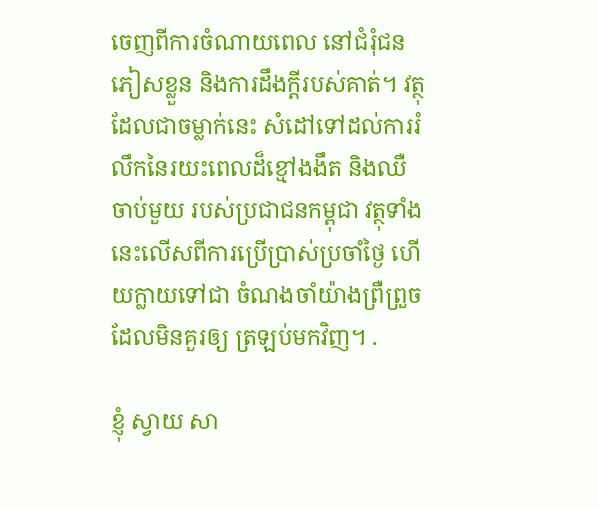ចេញពីការចំណាយពេល នៅជំរុំជនភៀសខ្លួន និងការដឹងក្តីរបស់គាត់។ វត្ថុដែលជាចម្លាក់នេះ សំដៅទៅដល់ការរំលឹកនៃរយះពេលដ៏ខ្មៅងងឹត និងឈឺចាប់មួយ របស់ប្រជាជនកម្ពុជា វត្ថុទាំងនេះលើសពីការប្រើប្រាស់ប្រចាំថ្ងៃ ហើយក្លាយទៅជា ចំណងចាំយ៉ាងព្រឺព្រួច ដែលមិនគួរឲ្យ ត្រឡប់មកវិញ។ .

ខ្ញុំ ស្វាយ សា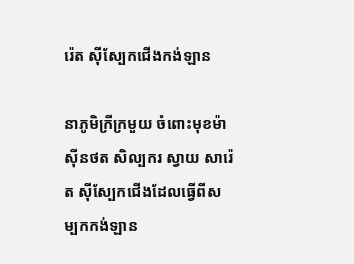រ៉េត ស៊ីស្បែកជើងកង់ឡាន

នាភូមិក្រីក្រមួយ ចំពោះមុខម៉ាស៊ីនថត សិល្បករ ស្វាយ សារ៉េត ស៊ីស្បែកជើងដែលធ្វើពីសម្បកកង់ឡាន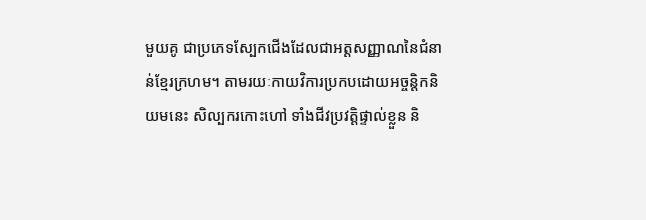មួយគូ ជាប្រភេទស្បែកជើងដែលជាអត្តសញ្ញាណនៃជំនាន់ខ្មែរក្រហម។ តាមរយៈកាយវិការប្រកបដោយអច្ចន្តិកនិយមនេះ សិល្បករកោះហៅ ទាំងជីវប្រវត្តិផ្ទាល់ខ្លួន និ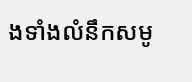ងទាំងលំនឹកសមូ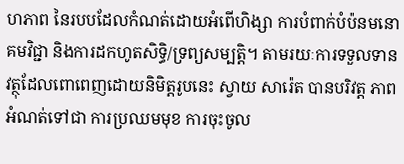ហភាព នៃរបបដែលកំណត់ដោយអំពើហិង្សា ការបំពាក់បំប៉នមនោគមវិជ្ជា និងការដកហូតសិទ្ធិ/ទ្រព្យសម្បត្តិ។ តាមរយៈការទទួលទាន វត្ថុដែលពោពេញដោយនិមិត្តរូបនេះ ស្វាយ សារ៉េត បានបរិវត្ត ភាពអំណត់ទៅជា ការប្រឈមមុខ ការចុះចូល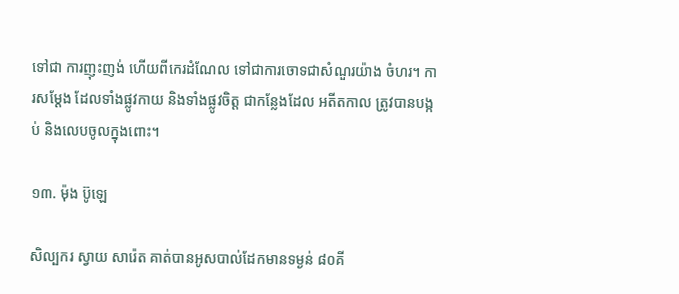ទៅជា ការញុះញង់ ហើយពីកេរដំណែល ទៅជាការចោទជាសំណួរយ៉ាង ចំហរ។ ការសម្ដែង ដែលទាំងផ្លូវកាយ និងទាំងផ្លូវចិត្ត ជាកន្លែងដែល អតីតកាល ត្រូវបានបង្កប់ និងលេបចូលក្នុងពោះ។

១៣. ម៉ុង ប៊ូឡេ

សិល្បករ ស្វាយ សារ៉េត គាត់បានអូសបាល់ដែកមានទម្ងន់ ៨០គី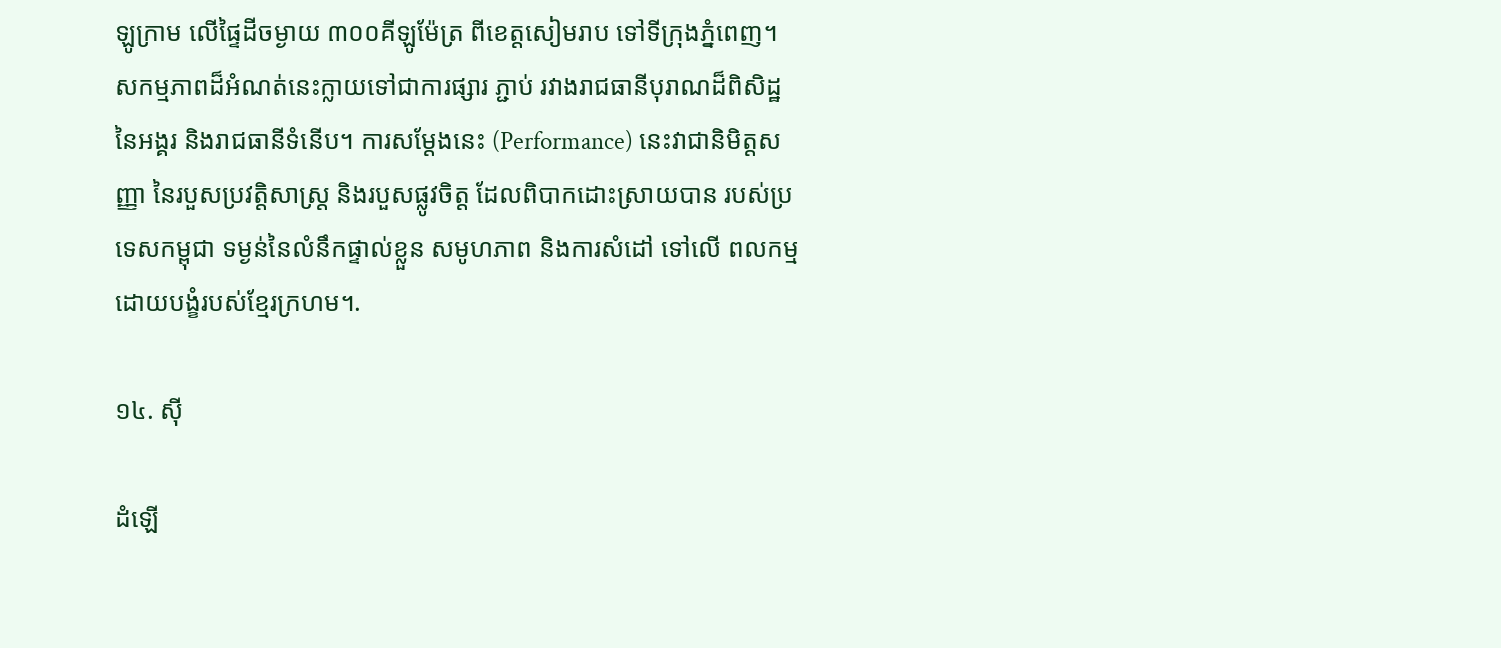ឡូក្រាម លើផ្ទៃដីចម្ងាយ ៣០០គីឡូម៉ែត្រ ពីខេត្តសៀមរាប ទៅទីក្រុងភ្នំពេញ។ សកម្មភាពដ៏អំណត់នេះក្លាយទៅជាការផ្សារ ភ្ជាប់ រវាងរាជធានីបុរាណដ៏ពិសិដ្ឋនៃអង្គរ និងរាជធានីទំនើប។ ការសម្តែងនេះ (Performance) នេះវាជានិមិត្តសញ្ញា នៃរបួសប្រវត្តិសាស្ត្រ និងរបួសផ្លូវចិត្ត ដែលពិបាកដោះស្រាយបាន របស់ប្រទេសកម្ពុជា ទម្ងន់នៃលំនឹកផ្ទាល់ខ្លួន សមូហភាព និងការសំដៅ ទៅលើ ពលកម្មដោយបង្ខំរបស់ខ្មែរក្រហម។.

១៤. ស៊ី

ដំឡើ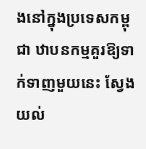ងនៅក្នុងប្រទេសកម្ពុជា ឋាបនកម្មគួរឱ្យទាក់ទាញមួយនេះ ស្វែងយល់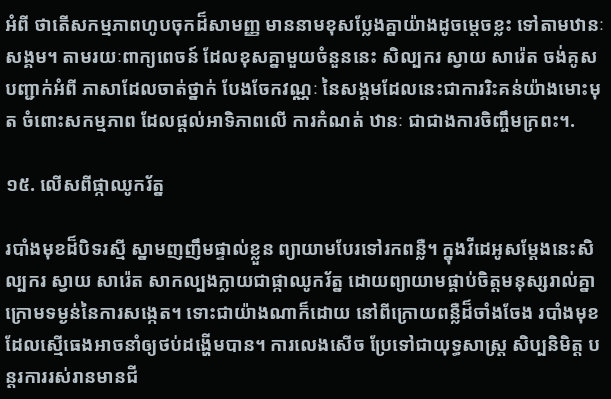អំពី ថាតើសកម្មភាពហូបចុកដ៏សាមញ្ញ មាននាមខុសប្លែងគ្នាយ៉ាងដូចម្តេចខ្លះ ទៅតាមឋានៈសង្គម។ តាមរយៈពាក្យពេចន៍ ដែលខុសគ្នាមួយចំនួននេះ សិល្បករ ស្វាយ សារ៉េត ចង់គូសបញ្ជាក់អំពី ភាសាដែលចាត់ថ្នាក់ បែងចែកវណ្ណៈ នៃសង្គមដែលនេះជាការរិះគន់យ៉ាងមោះមុត ចំពោះសកម្មភាព ដែលផ្តល់អាទិភាពលើ ការកំណត់ ឋានៈ ជាជាងការចិញ្ចឹមក្រពះ។.

១៥. លើសពីផ្កាឈូករ័ត្ន

របាំងមុខដ៏បិទរស្មី ស្នាមញញឹមផ្ទាល់ខ្លួន ព្យាយាមបែរទៅរកពន្លឺ។ ក្នុងវីដេអូសម្ដែងនេះសិល្បករ ស្វាយ សារ៉េត សាកល្បងក្លាយជាផ្កាឈូករ័ត្ន ដោយព្យាយាមផ្គាប់ចិត្តមនុស្សរាល់គ្នា ក្រោមទម្ងន់នៃការសង្កេត។ ទោះជាយ៉ាងណាក៏ដោយ នៅពីក្រោយពន្លឺដ៏ចាំងចែង របាំងមុខដែលស្មើធេងអាចនាំឲ្យថប់ដង្ហើមបាន។ ការលេងសើច ប្រែទៅជាយុទ្ធសាស្រ្ត សិប្បនិមិត្ត បន្តរការរស់រានមានជី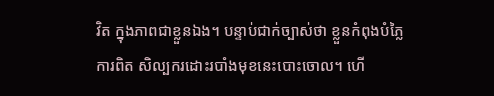វិត ក្នុងភាពជាខ្លួនឯង។ បន្ទាប់ជាក់ច្បាស់ថា ខ្លួនកំពុងបំភ្លៃការពិត សិល្បករដោះរបាំងមុខនេះបោះចោល។ ហើ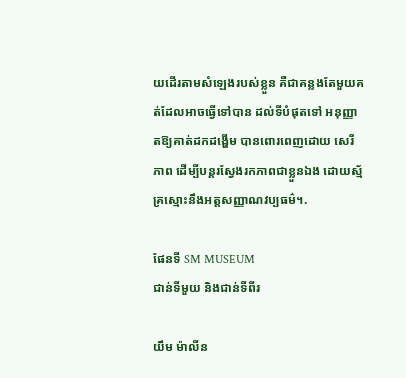យដើរតាមសំឡេងរបស់ខ្លួន គឺជាគន្លងតែមួយគត់ដែលអាចធ្វើទៅបាន ដល់ទីបំផុតទៅ អនុញ្ញាតឱ្យគាត់ដកដង្ហើម បានពោរពេញដោយ សេរីភាព ដើម្បីបន្តរស្វែងរកភាពជាខ្លួនឯង ដោយស្ម័គ្រស្មោះនឹងអត្តសញ្ញាណវប្បធម៌។.

ផែនទី SM MUSEUM
ជាន់ទីមួយ និងជាន់ទីពីរ

យឹម ម៉ាលីន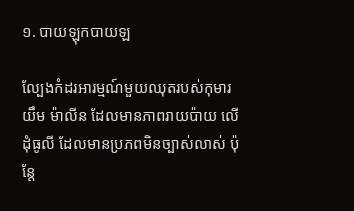១. បាយឡុកបាយឡ

ល្បែងកំដរអារម្មណ៍មួយឈុតរបស់កុមារ យឹម ម៉ាលីន ដែលមានភាពរាយប៉ាយ លើដុំធូលី ដែលមានប្រភពមិនច្បាស់លាស់ ប៉ុន្តែ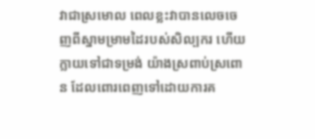វាជាស្រមោល ពេលខ្លះវាបានលេចចេញពីស្នាមម្រាមដៃរបស់សិល្បករ ហើយក្លាយទៅជាទម្រង់ យ៉ាងស្រពាប់ស្រពោន ដែលពោរពេញទៅដោយការគ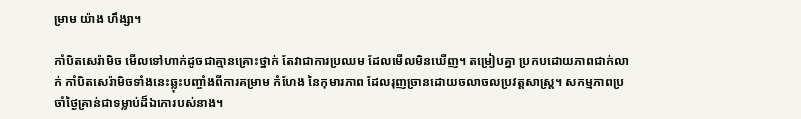ម្រាម យ៉ាង ហឹង្សា។

កាំបិតសេរ៉ាមិច មើលទៅហាក់ដូចជាគ្មានគ្រោះថ្នាក់ តែវាជាការប្រឈម ដែលមើលមិនឃើញ។ តម្រៀបគ្នា ប្រកបដោយភាពជាក់លាក់ កាំបិតសេរ៉ាមិចទាំងនេះឆ្លុះបញ្ចាំងពីការគម្រាម កំហែង នៃកុមារភាព ដែលរុញច្រានដោយចលាចលប្រវត្តសាស្ត្រ។ សកម្មភាពប្រចាំថ្ងៃគ្រាន់ជាទម្លាប់ដ៏ឯកោរបស់នាង។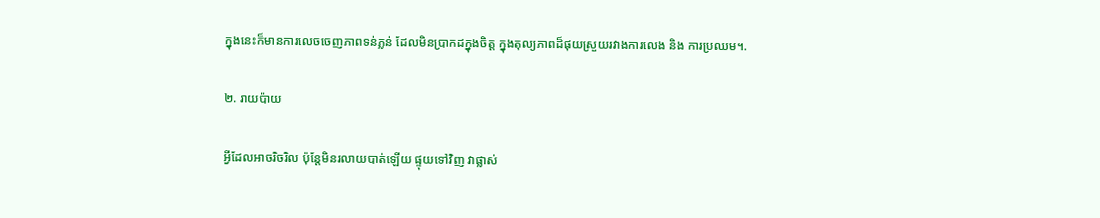ក្នុងនេះក៏មានការលេចចេញភាពទន់ភ្លន់ ដែលមិនប្រាកដក្នុងចិត្ត ក្នុងតុល្យភាពដ៏ផុយស្រួយរវាងការលេង និង ការប្រឈម។.

២. រាយប៉ាយ

អ្វីដែលអាចរិចរិល ប៉ុន្តែមិនរលាយបាត់ឡើយ ផ្ទុយទៅវិញ វាផ្លាស់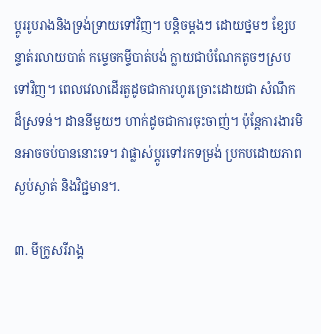ប្ដូររូបរាងនិងទ្រង់ទ្រាយទៅវិញ។ បន្តិចម្ដងៗ ដោយថ្នមៗ ខ្សែបន្ទាត់រលាយបាត់ កម្ទេចកម្ទីបាត់បង់ ក្លាយជាបំណែកតូចៗស្របទៅវិញ។ ពេលវេលាដើរតួដូចជាការហូរច្រោះដោយជា សំណឹកដ៏ស្រទន់។ ដាននីមួយៗ ហាក់ដូចជាការចុះចាញ់។ ប៉ុន្តែការងារមិនអាចចប់បាននោះទេ។ វាផ្លាស់ប្តូរទៅរកទម្រង់ ប្រកបដោយភាពស្ងប់ស្ងាត់ និងវិជ្ជមាន។.

៣. មីក្រូសរីរាង្គ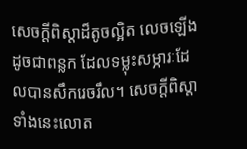សេចក្ដីពិស្ដាដ៏តូចល្អិត លេចឡើងដូចជាពន្លក ដែលទម្លុះសម្ភារៈដែលបានសឹករេចរឹល។ សេចក្ដីពិស្ដាទាំងនេះលោត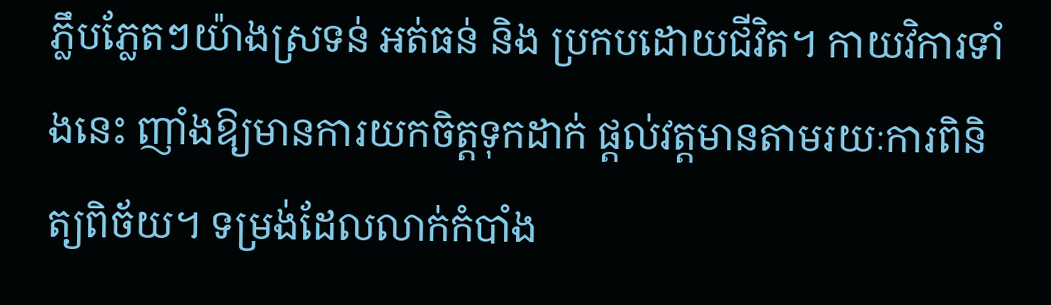ភ្លឹបភ្លែតៗយ៉ាងស្រទន់ អត់ធន់ និង ប្រកបដោយជីវិត។ កាយវិការទាំងនេះ ញាំងឱ្យមានការយកចិត្តទុកដាក់ ផ្តល់វត្តមានតាមរយៈការពិនិត្យពិច័យ។ ទម្រង់ដែលលាក់កំបាំង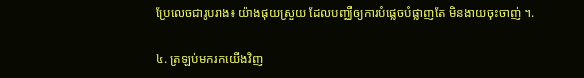ប្រែលេចជារូបរាង៖ យ៉ាងផុយស្រួយ ដែលបញ្ឈឺឲ្យការបំផ្លេចបំផ្លាញតែ មិនងាយចុះចាញ់ ។.

៤. ត្រឡប់មករកយើងវិញ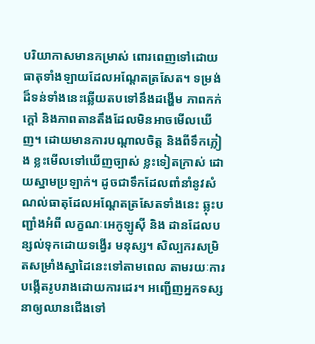បរិយាកាសមានកម្រាស់ ពោរពេញទៅដោយធាតុទាំងឡាយដែលអណ្ដែតត្រសែត។ ទម្រង់ដ៏ទន់ទាំងនេះឆ្លើយតបទៅនឹងដង្ហើម ភាពកក់ក្តៅ និងភាពតានតឹងដែលមិនអាចមើលឃើញ។ ដោយមានការបណ្ដាលចិត្ត និងពីទឹកភ្លៀង ខ្លះមើលទៅឃើញច្បាស់ ខ្លះទៀតក្រាស់ ដោយស្នាមប្រឡាក់។ ដូចជាទឹកដែលពាំនាំនូវសំណល់ធាតុដែលអណ្ដែតត្រសែតទាំងនេះ ឆ្លុះបញ្ជាំងអំពី លក្ខណៈអេកូឡូស៊ី និង ដានដែលបន្សល់ទុកដោយទង្វើរ មនុស្ស។ សិល្បករសម្រិតសម្រាំងស្នាដៃនេះទៅតាមពេល តាមរយៈការបង្កើតរូបរាងដោយការដេរ។ អញ្ជើញអ្នកទស្សនាឲ្យឈានជើងទៅ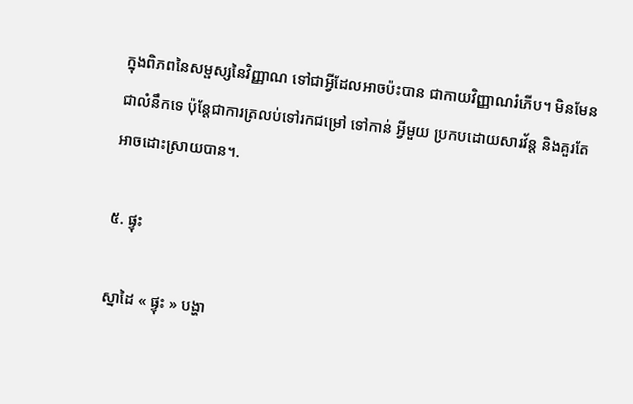ក្នុងពិភពនៃសម្ផស្សនៃវិញ្ញាណ ទៅជាអ្វីដែលអាចប៉ះបាន ជាកាយវិញ្ញាណរំភើប។ មិនមែនជាលំនឹកទេ ប៉ុន្តែជាការត្រលប់ទៅរកជម្រៅ ទៅកាន់ អ្វីមួយ ប្រកបដោយសារវ័ន្ត និងគួរតែ អាចដោះស្រាយបាន។.

៥. ផ្ទុះ

ស្នាដៃ « ផ្ទុះ » បង្ហា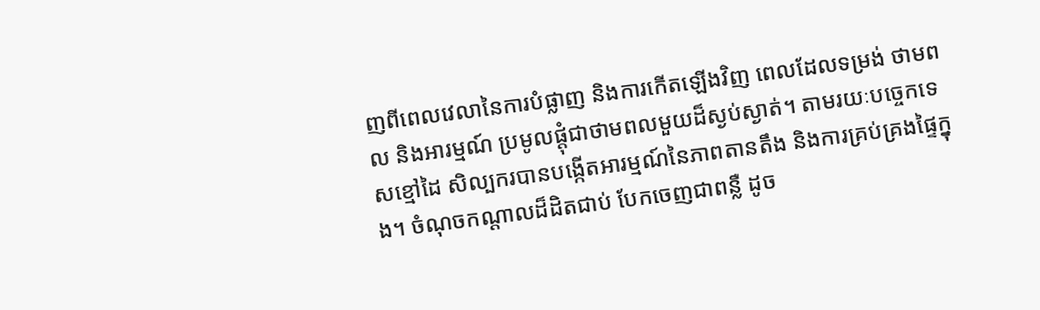ញពីពេលវេលានៃការបំផ្លាញ និងការកើតឡើងវិញ ពេលដែលទម្រង់ ថាមពល និងអារម្មណ៍ ប្រមូលផ្ដុំជាថាមពលមួយដ៏ស្ងប់ស្ងាត់។ តាមរយៈបច្ចេកទេសខ្មៅដៃ សិល្បករបានបង្កើតអារម្មណ៍នៃភាពតានតឹង និងការគ្រប់គ្រងផ្ទៃក្នុង។ ចំណុចកណ្តាលដ៏ដិតជាប់ បែកចេញជាពន្លឺ ដូច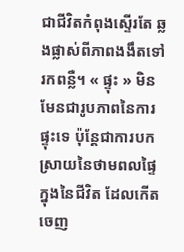ជាជីវិតកំពុងស្ទើរតែ ឆ្លងផ្លាស់ពីភាពងងឹតទៅរកពន្លឺ។ « ផ្ទុះ » មិនមែនជារូបភាពនៃការផ្ទុះទេ ប៉ុន្តែជាការបកស្រាយនៃថាមពលផ្ទៃក្នុងនៃជីវិត ដែលកើតចេញ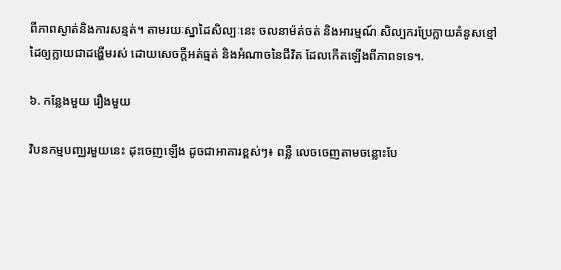ពីភាពស្ងាត់និងការសន្មត់។ តាមរយៈស្នាដៃសិល្បៈនេះ ចលនាម៉ត់ចត់ និងអារម្មណ៍ សិល្បករប្រែក្លាយគំនូសខ្មៅដៃឲ្យក្លាយជាដង្ហើមរស់ ដោយសេចក្ដីអត់ធ្មត់ និងអំណាចនៃជីវិត ដែលកើតឡើងពីភាពទទេ។.

៦. កន្លែងមួយ រឿងមួយ

វិបនកម្មបញ្ឈរមួយនេះ ដុះចេញឡើង ដូចជាអាគារខ្ពស់ៗ៖ ពន្លឺ លេចចេញតាមចន្លោះបែ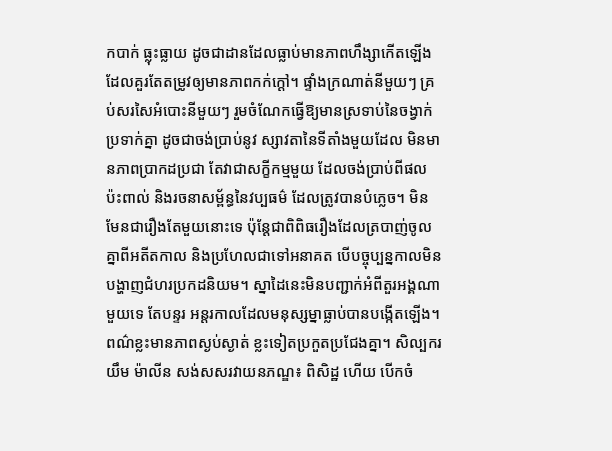កបាក់ ធ្លុះធ្លាយ ដូចជាដានដែលធ្លាប់មានភាពហឹង្សាកើតឡើងដែលគួរតែតម្រូវឲ្យមានភាពកក់ក្តៅ។ ផ្ទាំងក្រណាត់នីមួយៗ គ្រប់សរសៃអំបោះនីមួយៗ រួមចំណែកធ្វើឱ្យមានស្រទាប់នៃចង្វាក់ប្រទាក់គ្នា ដូចជាចង់ប្រាប់នូវ ស្សាវតានៃទីតាំងមួយដែល មិនមានភាពប្រាកដប្រជា តែវាជាសក្ខីកម្មមួយ ដែលចង់ប្រាប់ពីផលប៉ះពាល់ និងរចនាសម្ព័ន្ធនៃវប្បធម៌ ដែលត្រូវបានបំភ្លេច។ មិនមែនជារឿងតែមួយនោះទេ ប៉ុន្តែជាពិពិធរឿងដែលត្របាញ់ចូលគ្នាពីអតីតកាល និងប្រហែលជាទៅអនាគត បើបច្ចុប្បន្នកាលមិនបង្ហាញជំហរប្រកដនិយម។ ស្នាដៃនេះមិនបញ្ជាក់អំពីតួរអង្គណាមួយទេ តែបន្ទរ អន្តរកាលដែលមនុស្សម្នាធ្លាប់បានបង្កើតឡើង។ ពណ៌ខ្លះមានភាពស្ងប់ស្ងាត់ ខ្លះទៀតប្រកួតប្រជែងគ្នា។ សិល្បករ យឹម ម៉ាលីន សង់សសរវាយនភណ្ឌ៖ ពិសិដ្ឋ ហើយ បើកចំ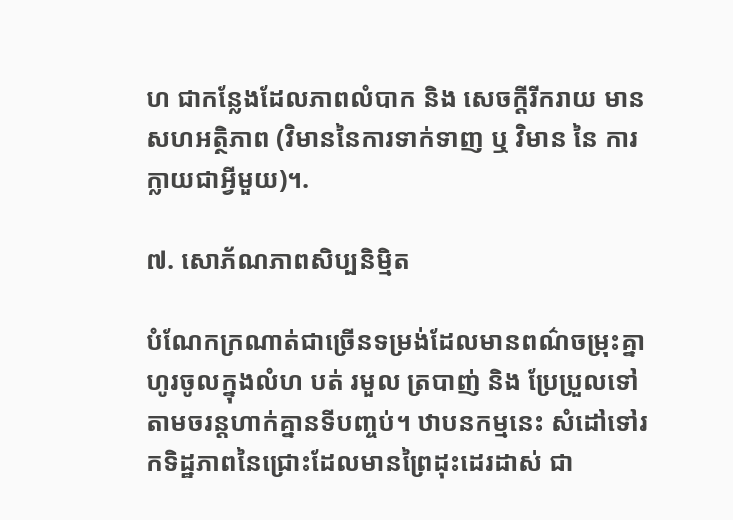ហ ជាកន្លែងដែលភាពលំបាក និង សេចក្តីរីករាយ មានសហអត្ថិភាព (វិមាននៃការទាក់ទាញ ឬ វិមាន នៃ ការ ក្លាយជាអ្វីមួយ)។.

៧. សោភ័ណភាពសិប្បនិម្មិត

បំណែកក្រណាត់ជាច្រើនទម្រង់ដែលមានពណ៌ចម្រុះគ្នា ហូរចូលក្នុងលំហ បត់ រមួល ត្របាញ់ និង ប្រែប្រួលទៅតាមចរន្តហាក់គ្នានទីបញ្ចប់។ ឋាបនកម្មនេះ សំដៅទៅរកទិដ្ឋភាពនៃជ្រោះដែលមានព្រៃដុះដេរដាស់ ជា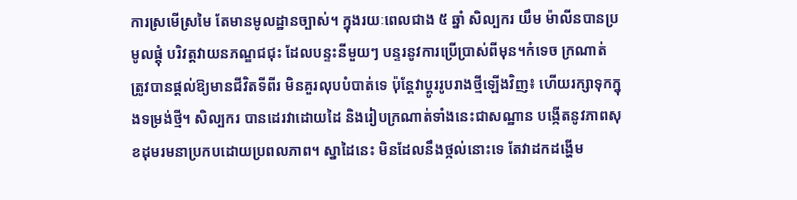ការស្រមើស្រមៃ តែមានមូលដ្ឋានច្បាស់។ ក្នុងរយៈពេលជាង ៥ ឆ្នាំ សិល្បករ យឹម ម៉ាលីនបានប្រមូលផ្តុំ បរិវត្តវាយនភណ្ឌជជុះ ដែលបន្ទះនីមួយៗ បន្ទរនូវការប្រើប្រាស់ពីមុន។កំទេច ក្រណាត់ ត្រូវបានផ្តល់ឱ្យមានជីវិតទីពីរ មិនគួរលុបបំបាត់ទេ ប៉ុន្តែវាប្តូររូបរាងថ្មីឡើងវិញ៖ ហើយរក្សាទុកក្នុងទម្រង់ថ្មី។ សិល្បករ បានដេរវាដោយដៃ និងរៀបក្រណាត់ទាំងនេះជាសណ្ឋាន បង្កើតនូវភាពសុខដុមរមនាប្រកបដោយប្រពលភាព។ ស្នាដៃនេះ មិនដែលនឹងថ្កល់នោះទេ តែវាដកដង្ហើម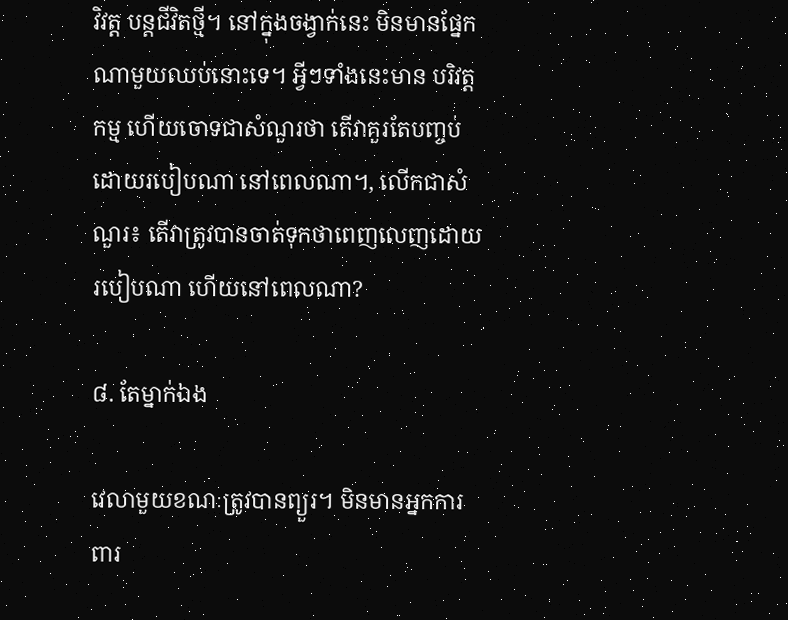វិវត្ត បន្តជីវិតថ្មី។ នៅក្នុងចង្វាក់នេះ មិនមានផ្នែកណាមួយឈប់នោះទេ។ អ្វីៗទាំងនេះមាន បរិវត្តកម្ម ហើយចោទជាសំណួរថា តើវាគួរតែបញ្ចប់ដោយរបៀបណា នៅពេលណា។, លើកជាសំណួរ៖ តើវាត្រូវបានចាត់ទុកថាពេញលេញដោយរបៀបណា ហើយនៅពេលណា?

៨. តែម្នាក់ឯង

វេលាមួយខណៈត្រូវបានព្យួរ។ មិនមានអ្នកការពារ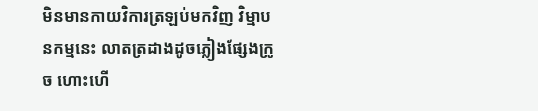មិនមានកាយវិការត្រឡប់មកវិញ វិម្មាបនកម្មនេះ លាតត្រដាងដូចភ្លៀងផ្សែងក្រូច ហោះហើ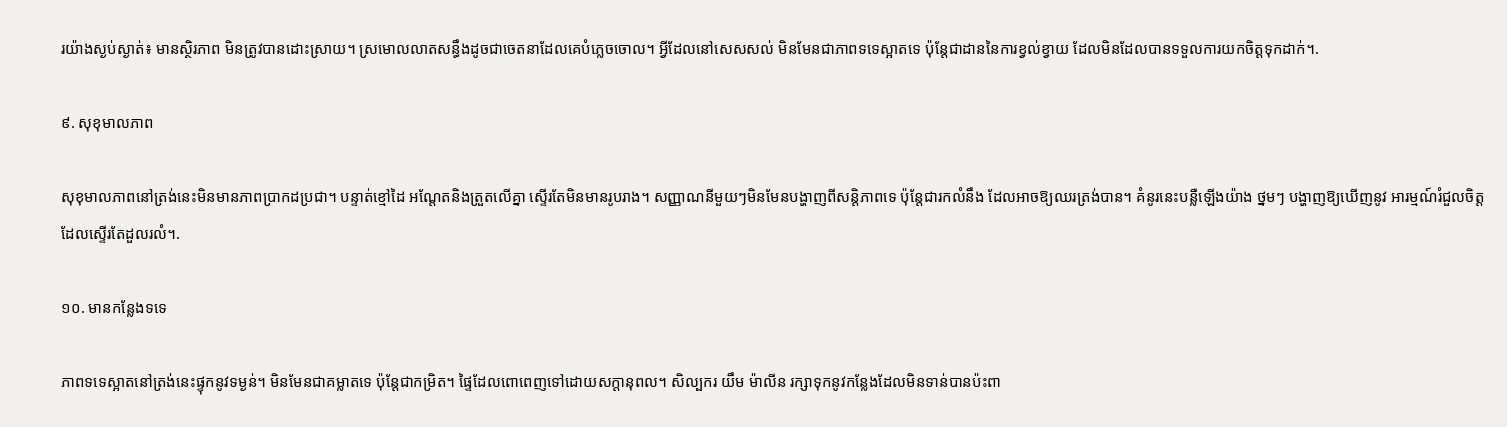រយ៉ាងស្ងប់ស្ងាត់៖ មានស្ថិរភាព មិនត្រូវបានដោះស្រាយ។ ស្រមោលលាតសន្ធឹងដូចជាចេតនាដែលគេបំភ្លេចចោល។ អ្វីដែលនៅសេសសល់ មិនមែនជាភាពទទេស្អាតទេ ប៉ុន្តែជាដាននៃការខ្វល់ខ្វាយ ដែលមិនដែលបានទទួលការយកចិត្តទុកដាក់។.

៩. សុខុមាលភាព

សុខុមាលភាពនៅត្រង់នេះមិនមានភាពប្រាកដប្រជា។ បន្ទាត់ខ្មៅដៃ អណ្តែតនិងត្រួតលើគ្នា ស្ទើរតែមិនមានរូបរាង។ សញ្ញាណនីមួយៗមិនមែនបង្ហាញពីសន្តិភាពទេ ប៉ុន្តែជារកលំនឹង ដែលអាចឱ្យឈរត្រង់បាន។ គំនូរនេះបន្លឺឡើងយ៉ាង ថ្នមៗ បង្ហាញឱ្យឃើញនូវ អារម្មណ៍រំជួលចិត្ត ដែលស្ទើរតែដួលរលំ។.

១០. មានកន្លែងទទេ

ភាពទទេស្អាតនៅត្រង់នេះផ្ទុកនូវទម្ងន់។ មិនមែនជាគម្លាតទេ ប៉ុន្តែជាកម្រិត។ ផ្ទៃដែលពោពេញទៅដោយសក្តានុពល។ សិល្បករ យឹម ម៉ាលីន រក្សាទុកនូវកន្លែងដែលមិនទាន់បានប៉ះពា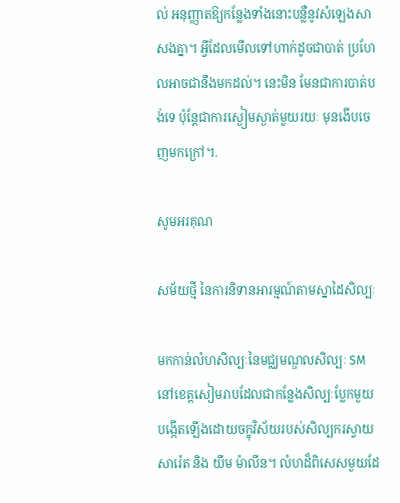ល់ អនុញ្ញាតឱ្យកន្លែងទាំងនោះបន្លឺនូវសំឡេងសាសងគ្នា។ អ្វីដែលមើលទៅហាក់ដូចជាបាត់ ប្រហែលអាចជានឹងមកដល់។ នេះមិន មែនជាការបាត់បង់ទេ ប៉ុន្តែជាការស្ងៀមស្ងាត់មួយរយៈ មុនងើបចេញមកក្រៅ។.

សូមអរគុណ

សម័យថ្មី នៃការនិទានអារម្មណ៍តាមស្នាដៃសិល្បៈ

មកកាន់លំហសិល្បៈនៃមជ្ឈមណ្ឌលសិល្បៈ SM នៅខេត្តសៀមរាបដែលជាកន្លែងសិល្បៈប្លែកមួយ បង្កើតឡើងដោយចក្ខុវិស័យរបស់សិល្បករស្វាយ សារ៉េត និង យឹម ម៉ាលីន។ លំហដ៏ពិសេសមួយដែ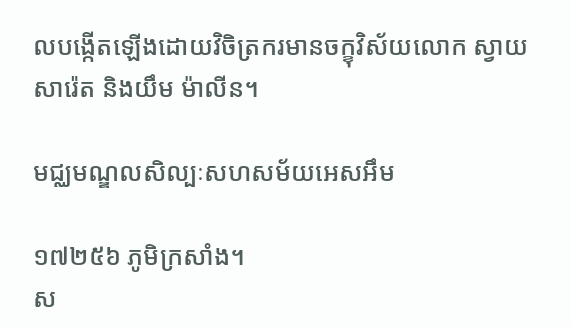លបង្កើតឡើងដោយវិចិត្រករមានចក្ខុវិស័យលោក ស្វាយ សារ៉េត និងយឹម ម៉ាលីន។

មជ្ឈមណ្ឌលសិល្បៈសហសម័យអេសអឹម

១៧២៥៦ ភូមិក្រសាំង។
ស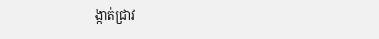ង្កាត់ជ្រាវ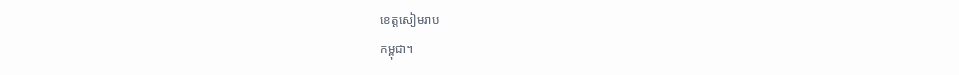ខេត្តសៀមរាប
កម្ពុជា។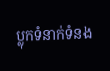ប្លុកទំនាក់ទំនង